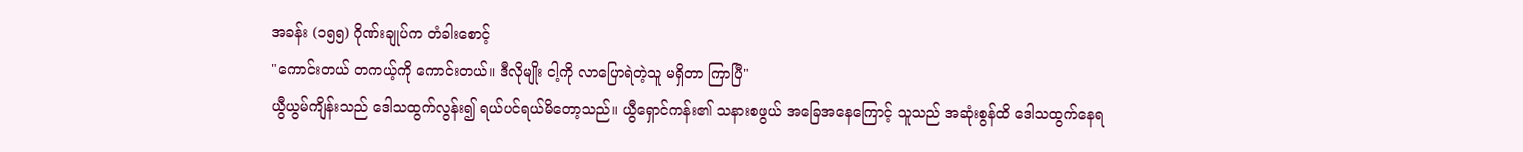အခန်း (၁၅၅) ဂိုဏ်းချုပ်က တံခါးစောင့်
"ကောင်းတယ် တကယ့်ကို ကောင်းတယ်။ ဒီလိုမျိုး ငါ့ကို လာပြောရဲတဲ့သူ မရှိတာ ကြာပြီ"
ယွီယွမ်ကျိန်းသည် ဒေါသထွက်လွန်း၍ ရယ်ပင်ရယ်မိတော့သည်။ ယွီရှောင်ကန်း၏ သနားစဖွယ် အခြေအနေကြောင့် သူသည် အဆုံးစွန်ထိ ဒေါသထွက်နေရ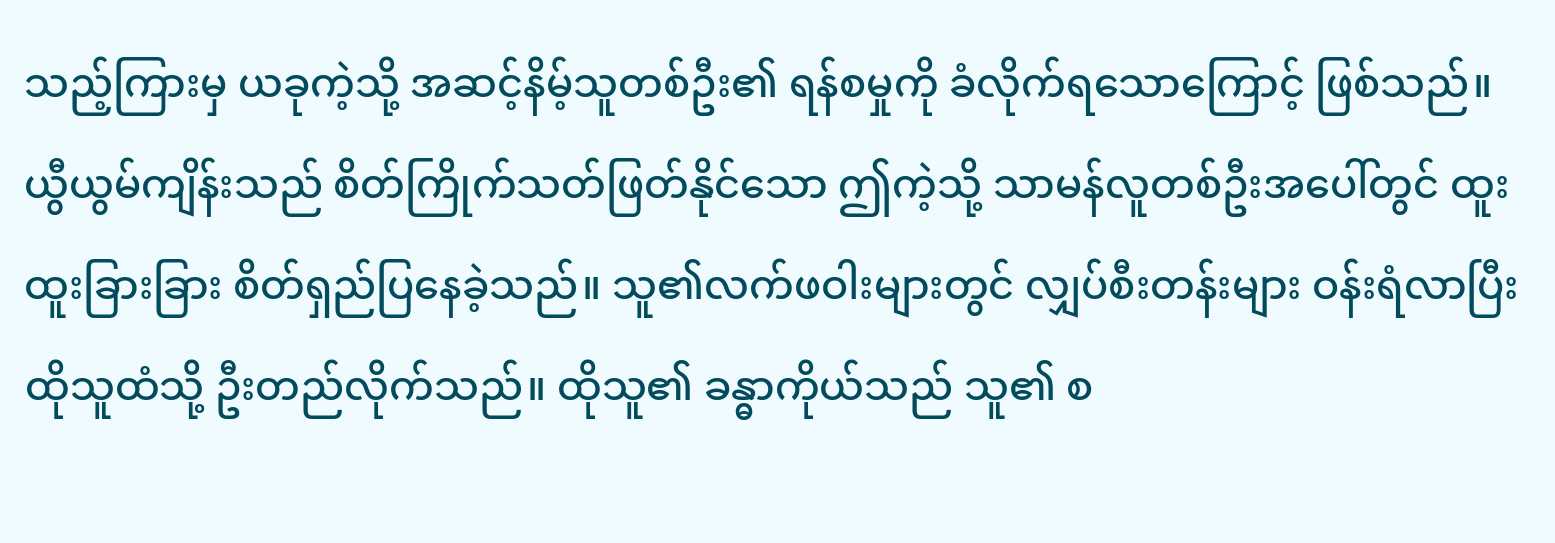သည့်ကြားမှ ယခုကဲ့သို့ အဆင့်နိမ့်သူတစ်ဦး၏ ရန်စမှုကို ခံလိုက်ရသောကြောင့် ဖြစ်သည်။
ယွီယွမ်ကျိန်းသည် စိတ်ကြိုက်သတ်ဖြတ်နိုင်သော ဤကဲ့သို့ သာမန်လူတစ်ဦးအပေါ်တွင် ထူးထူးခြားခြား စိတ်ရှည်ပြနေခဲ့သည်။ သူ၏လက်ဖဝါးများတွင် လျှပ်စီးတန်းများ ဝန်းရံလာပြီး ထိုသူထံသို့ ဦးတည်လိုက်သည်။ ထိုသူ၏ ခန္ဓာကိုယ်သည် သူ၏ စ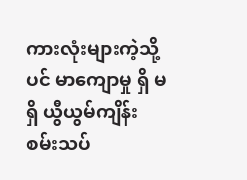ကားလုံးများကဲ့သို့ပင် မာကျောမှု ရှိ မရှိ ယွီယွမ်ကျိန်း စမ်းသပ်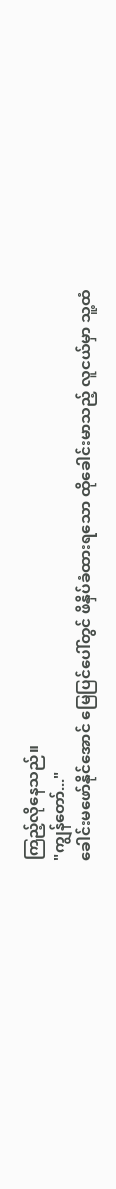ကြည့်လိုနေသည်။
"ကျွန်တော်..."
ခေါင်းမဖော်နိုင်အောင် မြေပြင်ပေါ်တွင် ဖိနှိပ်ခံထားရသော ထိုခေါင်းမာသည့် လူငယ်မှာ သူ့ထံ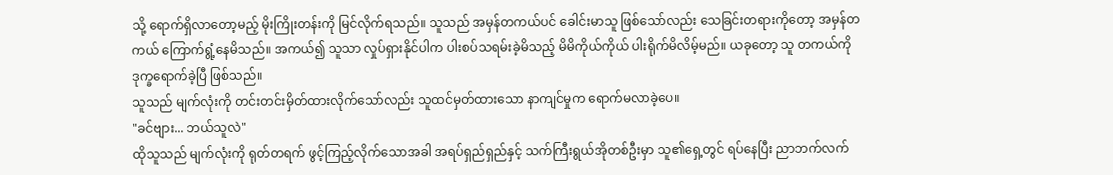သို့ ရောက်ရှိလာတော့မည့် မိုးကြိုးတန်းကို မြင်လိုက်ရသည်။ သူသည် အမှန်တကယ်ပင် ခေါင်းမာသူ ဖြစ်သော်လည်း သေခြင်းတရားကိုတော့ အမှန်တကယ် ကြောက်ရွံ့နေမိသည်။ အကယ်၍ သူသာ လှုပ်ရှားနိုင်ပါက ပါးစပ်သရမ်းခဲ့မိသည့် မိမိကိုယ်ကိုယ် ပါးရိုက်မိလိမ့်မည်။ ယခုတော့ သူ တကယ်ကို ဒုက္ခရောက်ခဲ့ပြီ ဖြစ်သည်။
သူသည် မျက်လုံးကို တင်းတင်းမှိတ်ထားလိုက်သော်လည်း သူထင်မှတ်ထားသော နာကျင်မှုက ရောက်မလာခဲ့ပေ။
"ခင်ဗျား... ဘယ်သူလဲ"
ထိုသူသည် မျက်လုံးကို ရုတ်တရက် ဖွင့်ကြည့်လိုက်သောအခါ အရပ်ရှည်ရှည်နှင့် သက်ကြီးရွယ်အိုတစ်ဦးမှာ သူ၏ရှေ့တွင် ရပ်နေပြီး ညာဘက်လက်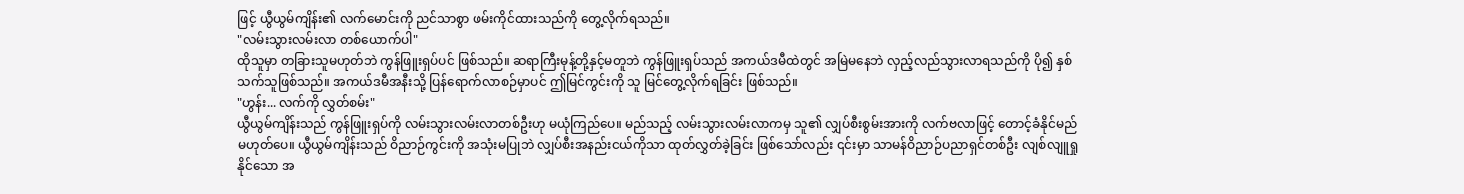ဖြင့် ယွီယွမ်ကျိန်း၏ လက်မောင်းကို ညင်သာစွာ ဖမ်းကိုင်ထားသည်ကို တွေ့လိုက်ရသည်။
"လမ်းသွားလမ်းလာ တစ်ယောက်ပါ"
ထိုသူမှာ တခြားသူမဟုတ်ဘဲ ကွန်ဖြူးရှပ်ပင် ဖြစ်သည်။ ဆရာကြီးမုန့်တို့နှင့်မတူဘဲ ကွန်ဖြူးရှပ်သည် အကယ်ဒမီထဲတွင် အမြဲမနေဘဲ လှည့်လည်သွားလာရသည်ကို ပို၍ နှစ်သက်သူဖြစ်သည်။ အကယ်ဒမီအနီးသို့ ပြန်ရောက်လာစဉ်မှာပင် ဤမြင်ကွင်းကို သူ မြင်တွေ့လိုက်ရခြင်း ဖြစ်သည်။
"ဟွန်း... လက်ကို လွှတ်စမ်း"
ယွီယွမ်ကျိန်းသည် ကွန်ဖြူးရှပ်ကို လမ်းသွားလမ်းလာတစ်ဦးဟု မယုံကြည်ပေ။ မည်သည့် လမ်းသွားလမ်းလာကမှ သူ၏ လျှပ်စီးစွမ်းအားကို လက်ဗလာဖြင့် တောင့်ခံနိုင်မည်မဟုတ်ပေ။ ယွီယွမ်ကျိန်းသည် ဝိညာဉ်ကွင်းကို အသုံးမပြုဘဲ လျှပ်စီးအနည်းငယ်ကိုသာ ထုတ်လွှတ်ခဲ့ခြင်း ဖြစ်သော်လည်း ၎င်းမှာ သာမန်ဝိညာဉ်ပညာရှင်တစ်ဦး လျစ်လျူရှုနိုင်သော အ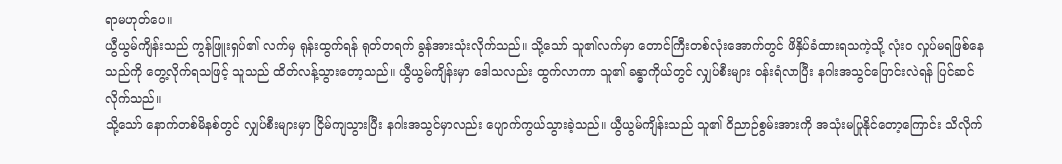ရာမဟုတ်ပေ။
ယွီယွမ်ကျိန်းသည် ကွန်ဖြူးရှပ်၏ လက်မှ ရုန်းထွက်ရန် ရုတ်တရက် ခွန်အားသုံးလိုက်သည်။ သို့သော် သူ၏လက်မှာ တောင်ကြီးတစ်လုံးအောက်တွင် ဖိနှိပ်ခံထားရသကဲ့သို့ လုံးဝ လှုပ်မရဖြစ်နေသည်ကို တွေ့လိုက်ရသဖြင့် သူသည် ထိတ်လန့်သွားတော့သည်။ ယွီယွမ်ကျိန်းမှာ ဒေါသလည်း ထွက်လာကာ သူ၏ ခန္ဓာကိုယ်တွင် လျှပ်စီးများ ဝန်းရံလာပြီး နဂါးအသွင်ပြောင်းလဲရန် ပြင်ဆင်လိုက်သည်။
သို့သော် နောက်တစ်မိနစ်တွင် လျှပ်စီးများမှာ ငြိမ်ကျသွားပြီး နဂါးအသွင်မှာလည်း ပျောက်ကွယ်သွားခဲ့သည်။ ယွီယွမ်ကျိန်းသည် သူ၏ ဝိညာဉ်စွမ်းအားကို အသုံးမပြုနိုင်တော့ကြောင်း သိလိုက်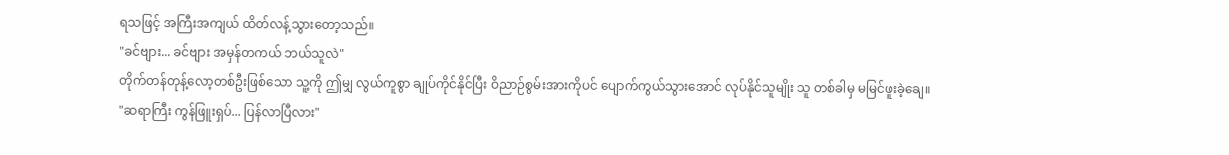ရသဖြင့် အကြီးအကျယ် ထိတ်လန့်သွားတော့သည်။
"ခင်ဗျား... ခင်ဗျား အမှန်တကယ် ဘယ်သူလဲ"
တိုက်တန်တုန့်လော့တစ်ဦးဖြစ်သော သူ့ကို ဤမျှ လွယ်ကူစွာ ချုပ်ကိုင်နိုင်ပြီး ဝိညာဉ်စွမ်းအားကိုပင် ပျောက်ကွယ်သွားအောင် လုပ်နိုင်သူမျိုး သူ တစ်ခါမှ မမြင်ဖူးခဲ့ချေ။
"ဆရာကြီး ကွန်ဖြူးရှပ်... ပြန်လာပြီလား"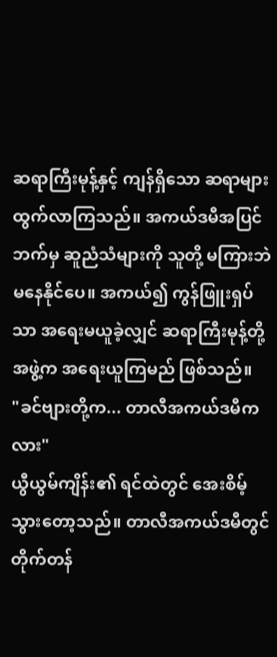ဆရာကြီးမုန့်နှင့် ကျန်ရှိသော ဆရာများ ထွက်လာကြသည်။ အကယ်ဒမီအပြင်ဘက်မှ ဆူညံသံများကို သူတို့ မကြားဘဲ မနေနိုင်ပေ။ အကယ်၍ ကွန်ဖြူးရှပ်သာ အရေးမယူခဲ့လျှင် ဆရာကြီးမုန့်တို့အဖွဲ့က အရေးယူကြမည် ဖြစ်သည်။
"ခင်ဗျားတို့က... တာလီအကယ်ဒမီကလား"
ယွီယွမ်ကျိန်း၏ ရင်ထဲတွင် အေးစိမ့်သွားတော့သည်။ တာလီအကယ်ဒမီတွင် တိုက်တန်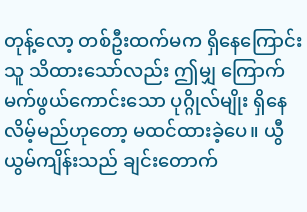တုန့်လော့ တစ်ဦးထက်မက ရှိနေကြောင်း သူ သိထားသော်လည်း ဤမျှ ကြောက်မက်ဖွယ်ကောင်းသော ပုဂ္ဂိုလ်မျိုး ရှိနေလိမ့်မည်ဟုတော့ မထင်ထားခဲ့ပေ။ ယွီယွမ်ကျိန်းသည် ချင်းတောက်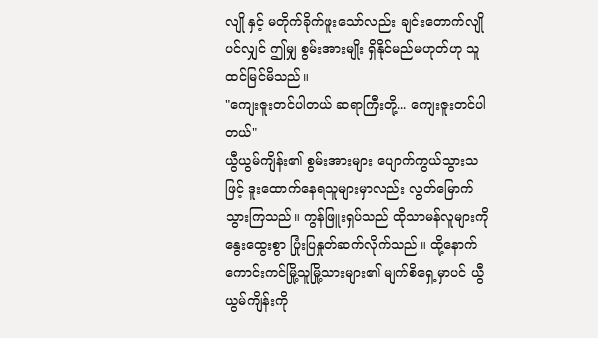လျို နှင့် မတိုက်ခိုက်ဖူးသော်လည်း ချင်းတောက်လျိုပင်လျှင် ဤမျှ စွမ်းအားမျိုး ရှိနိုင်မည်မဟုတ်ဟု သူ ထင်မြင်မိသည်။
"ကျေးဇူးတင်ပါတယ် ဆရာကြီးတို့... ကျေးဇူးတင်ပါတယ်"
ယွီယွမ်ကျိန်း၏ စွမ်းအားများ ပျောက်ကွယ်သွားသဖြင့် ဒူးထောက်နေရသူများမှာလည်း လွတ်မြောက်သွားကြသည်။ ကွန်ဖြူးရှပ်သည် ထိုသာမန်လူများကို နွေးထွေးစွာ ပြုံးပြနှုတ်ဆက်လိုက်သည်။ ထို့နောက် ကောင်းကင်မြို့သူမြို့သားများ၏ မျက်စိရှေ့မှာပင် ယွီယွမ်ကျိန်းကို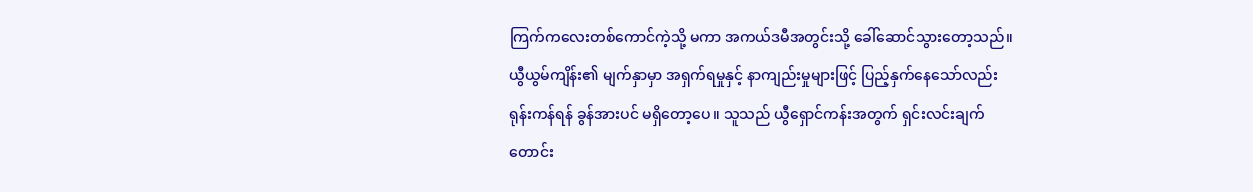ကြက်ကလေးတစ်ကောင်ကဲ့သို့ မကာ အကယ်ဒမီအတွင်းသို့ ခေါ်ဆောင်သွားတော့သည်။
ယွီယွမ်ကျိန်း၏ မျက်နှာမှာ အရှက်ရမှုနှင့် နာကျည်းမှုများဖြင့် ပြည့်နှက်နေသော်လည်း ရုန်းကန်ရန် ခွန်အားပင် မရှိတော့ပေ။ သူသည် ယွီရှောင်ကန်းအတွက် ရှင်းလင်းချက်တောင်း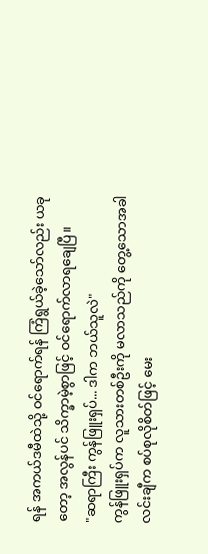ရန် အကယ်ဒမီထဲသို့ ဝင်ရောက်ရန် ကြံရွယ်ခဲ့သော်လည်း ယခုတော့ အလွန်ပင် သိက္ခာမဲ့စွာဖြင့် ဝင်ရောက်လာရချေပြီ။
"ဆရာကြီး ကွန်ဖြူးရှပ်... ဒါက ဘယ်သူလဲ"
ကွန်ဖြူးရှပ်က လူသားတစ်ဦးကို မလာသည်ကို တွေ့သောအခါ လင်းချီက စပ်စုလိုစိတ်ဖြင့် မေး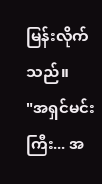မြန်းလိုက်သည်။
"အရှင်မင်းကြီး... အ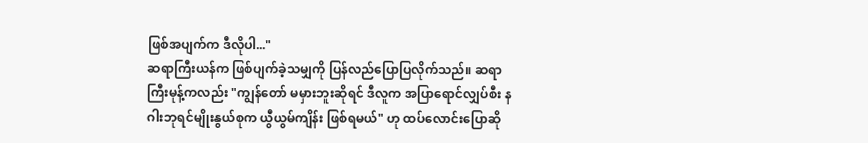ဖြစ်အပျက်က ဒီလိုပါ..."
ဆရာကြီးယန်က ဖြစ်ပျက်ခဲ့သမျှကို ပြန်လည်ပြောပြလိုက်သည်။ ဆရာကြီးမုန့်ကလည်း "ကျွန်တော် မမှားဘူးဆိုရင် ဒီလူက အပြာရောင်လျှပ်စီး နဂါးဘုရင်မျိုးနွယ်စုက ယွီယွမ်ကျိန်း ဖြစ်ရမယ်" ဟု ထပ်လောင်းပြောဆို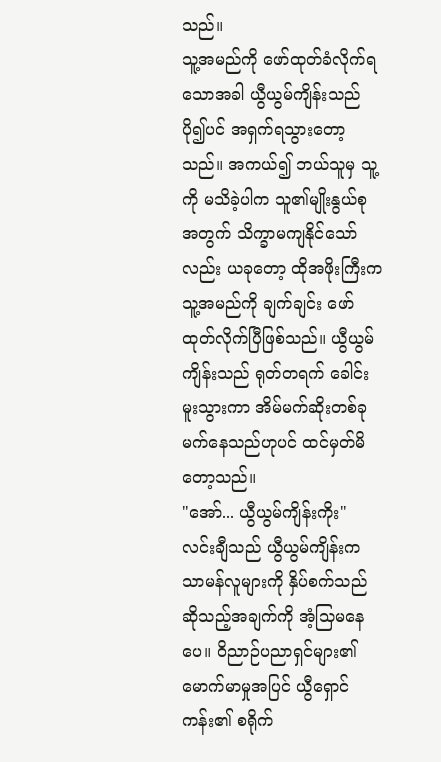သည်။
သူ့အမည်ကို ဖော်ထုတ်ခံလိုက်ရသောအခါ ယွီယွမ်ကျိန်းသည် ပို၍ပင် အရှက်ရသွားတော့သည်။ အကယ်၍ ဘယ်သူမှ သူ့ကို မသိခဲ့ပါက သူ၏မျိုးနွယ်စုအတွက် သိက္ခာမကျနိုင်သော်လည်း ယခုတော့ ထိုအဖိုးကြီးက သူ့အမည်ကို ချက်ချင်း ဖော်ထုတ်လိုက်ပြီဖြစ်သည်။ ယွီယွမ်ကျိန်းသည် ရုတ်တရက် ခေါင်းမူးသွားကာ အိမ်မက်ဆိုးတစ်ခု မက်နေသည်ဟုပင် ထင်မှတ်မိတော့သည်။
"အော်... ယွီယွမ်ကျိန်းကိုး"
လင်းချီသည် ယွီယွမ်ကျိန်းက သာမန်လူများကို နှိပ်စက်သည်ဆိုသည့်အချက်ကို အံ့သြမနေပေ။ ဝိညာဉ်ပညာရှင်များ၏ မောက်မာမှုအပြင် ယွီရှောင်ကန်း၏ စရိုက်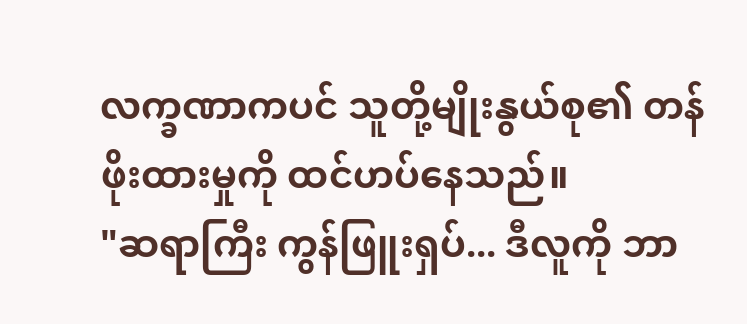လက္ခဏာကပင် သူတို့မျိုးနွယ်စု၏ တန်ဖိုးထားမှုကို ထင်ဟပ်နေသည်။
"ဆရာကြီး ကွန်ဖြူးရှပ်... ဒီလူကို ဘာ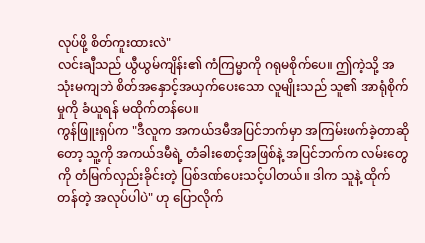လုပ်ဖို့ စိတ်ကူးထားလဲ"
လင်းချီသည် ယွီယွမ်ကျိန်း၏ ကံကြမ္မာကို ဂရုမစိုက်ပေ။ ဤကဲ့သို့ အသုံးမကျဘဲ စိတ်အနှောင့်အယှက်ပေးသော လူမျိုးသည် သူ၏ အာရုံစိုက်မှုကို ခံယူရန် မထိုက်တန်ပေ။
ကွန်ဖြူးရှပ်က "ဒီလူက အကယ်ဒမီအပြင်ဘက်မှာ အကြမ်းဖက်ခဲ့တာဆိုတော့ သူ့ကို အကယ်ဒမီရဲ့ တံခါးစောင့်အဖြစ်နဲ့ အပြင်ဘက်က လမ်းတွေကို တံမြက်လှည်းခိုင်းတဲ့ ပြစ်ဒဏ်ပေးသင့်ပါတယ်။ ဒါက သူနဲ့ ထိုက်တန်တဲ့ အလုပ်ပါပဲ" ဟု ပြောလိုက်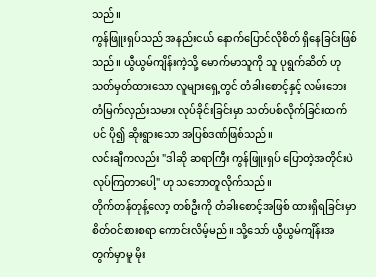သည်။
ကွန်ဖြူးရှပ်သည် အနည်းငယ် နောက်ပြောင်လိုစိတ် ရှိနေခြင်းဖြစ်သည်။ ယွီယွမ်ကျိန်းကဲ့သို့ မောက်မာသူကို သူ ပုရွက်ဆိတ် ဟု သတ်မှတ်ထားသော လူများရှေ့တွင် တံခါးစောင့်နှင့် လမ်းဘေးတံမြက်လှည်းသမား လုပ်ခိုင်းခြင်းမှာ သတ်ပစ်လိုက်ခြင်းထက်ပင် ပို၍ ဆိုးရွားသော အပြစ်ဒဏ်ဖြစ်သည်။
လင်းချီကလည်း "ဒါဆို ဆရာကြီး ကွန်ဖြူးရှပ် ပြောတဲ့အတိုင်းပဲ လုပ်ကြတာပေါ့" ဟု သဘောတူလိုက်သည်။
တိုက်တန်တုန့်လော့ တစ်ဦးကို တံခါးစောင့်အဖြစ် ထားရှိရခြင်းမှာ စိတ်ဝင်စားစရာ ကောင်းလိမ့်မည်။ သို့သော် ယွီယွမ်ကျိန်းအတွက်မှာမူ မိုး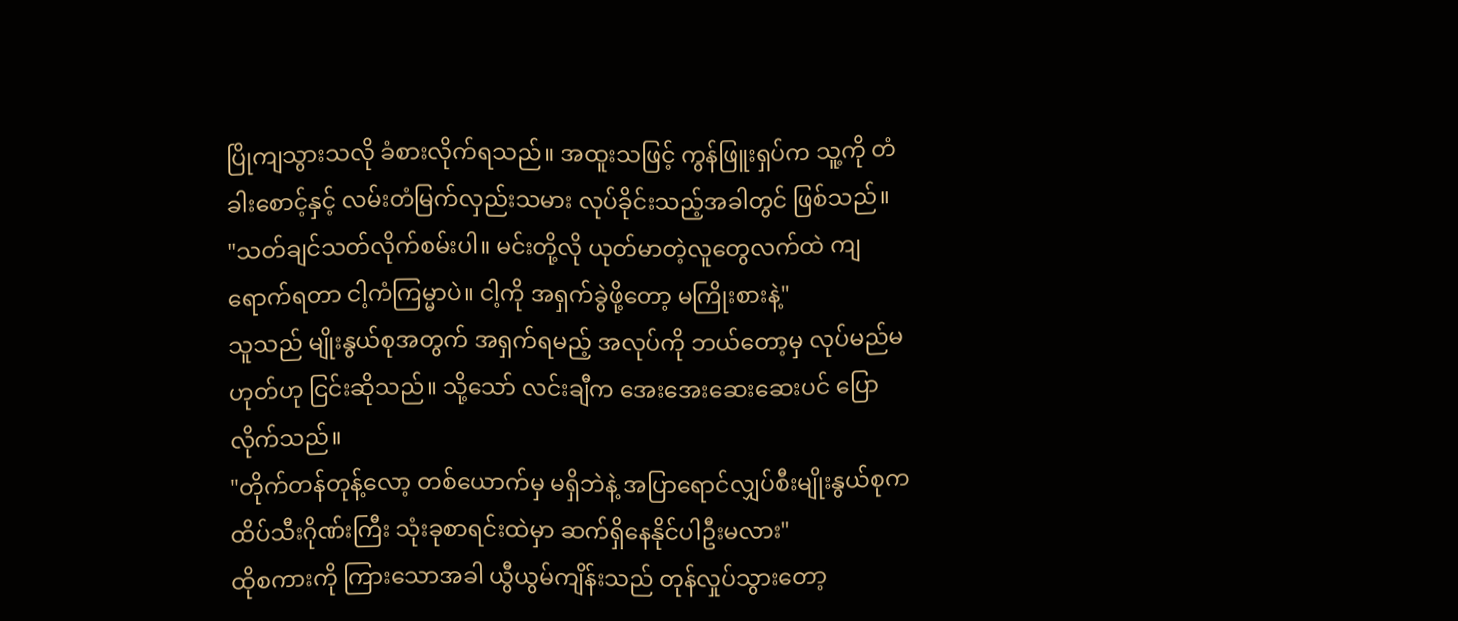ပြိုကျသွားသလို ခံစားလိုက်ရသည်။ အထူးသဖြင့် ကွန်ဖြူးရှပ်က သူ့ကို တံခါးစောင့်နှင့် လမ်းတံမြက်လှည်းသမား လုပ်ခိုင်းသည့်အခါတွင် ဖြစ်သည်။
"သတ်ချင်သတ်လိုက်စမ်းပါ။ မင်းတို့လို ယုတ်မာတဲ့လူတွေလက်ထဲ ကျရောက်ရတာ ငါ့ကံကြမ္မာပဲ။ ငါ့ကို အရှက်ခွဲဖို့တော့ မကြိုးစားနဲ့"
သူသည် မျိုးနွယ်စုအတွက် အရှက်ရမည့် အလုပ်ကို ဘယ်တော့မှ လုပ်မည်မဟုတ်ဟု ငြင်းဆိုသည်။ သို့သော် လင်းချီက အေးအေးဆေးဆေးပင် ပြောလိုက်သည်။
"တိုက်တန်တုန့်လော့ တစ်ယောက်မှ မရှိဘဲနဲ့ အပြာရောင်လျှပ်စီးမျိုးနွယ်စုက ထိပ်သီးဂိုဏ်းကြီး သုံးခုစာရင်းထဲမှာ ဆက်ရှိနေနိုင်ပါဦးမလား"
ထိုစကားကို ကြားသောအခါ ယွီယွမ်ကျိန်းသည် တုန်လှုပ်သွားတော့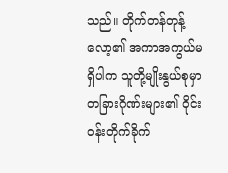သည်။ တိုက်တန်တုန့်လော့၏ အကာအကွယ်မရှိပါက သူတို့မျိုးနွယ်စုမှာ တခြားဂိုဏ်းများ၏ ဝိုင်းဝန်းတိုက်ခိုက်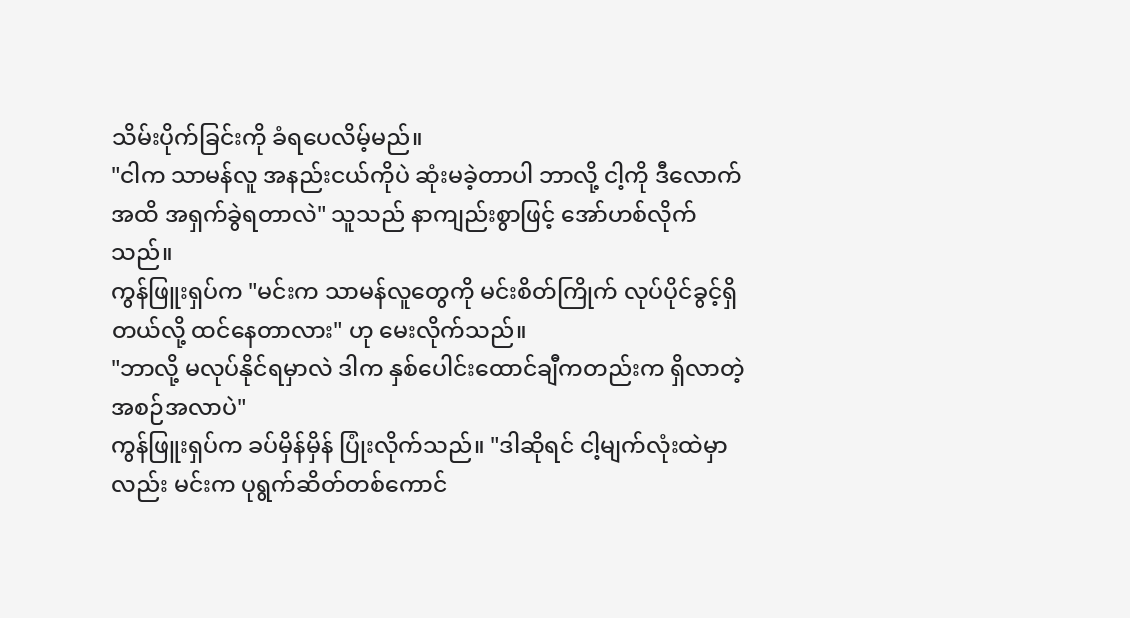သိမ်းပိုက်ခြင်းကို ခံရပေလိမ့်မည်။
"ငါက သာမန်လူ အနည်းငယ်ကိုပဲ ဆုံးမခဲ့တာပါ ဘာလို့ ငါ့ကို ဒီလောက်အထိ အရှက်ခွဲရတာလဲ" သူသည် နာကျည်းစွာဖြင့် အော်ဟစ်လိုက်သည်။
ကွန်ဖြူးရှပ်က "မင်းက သာမန်လူတွေကို မင်းစိတ်ကြိုက် လုပ်ပိုင်ခွင့်ရှိတယ်လို့ ထင်နေတာလား" ဟု မေးလိုက်သည်။
"ဘာလို့ မလုပ်နိုင်ရမှာလဲ ဒါက နှစ်ပေါင်းထောင်ချီကတည်းက ရှိလာတဲ့ အစဉ်အလာပဲ"
ကွန်ဖြူးရှပ်က ခပ်မှိန်မှိန် ပြုံးလိုက်သည်။ "ဒါဆိုရင် ငါ့မျက်လုံးထဲမှာလည်း မင်းက ပုရွက်ဆိတ်တစ်ကောင်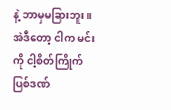နဲ့ ဘာမှမခြားဘူး။ အဲဒီတော့ ငါက မင်းကို ငါ့စိတ်ကြိုက် ပြစ်ဒဏ်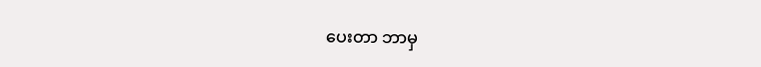ပေးတာ ဘာမှ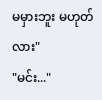မမှားဘူး မဟုတ်လား"
"မင်း..."